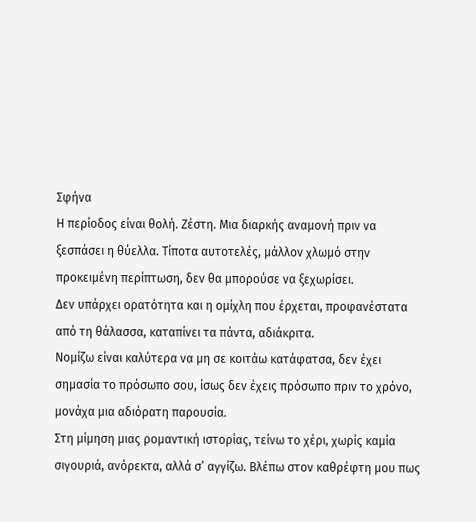Σφήνα
Η περίοδος είναι θολή. Ζέστη. Μια διαρκής αναμονή πριν να ξεσπάσει η θύελλα. Τίποτα αυτοτελές, μάλλον χλωμό στην προκειμένη περίπτωση, δεν θα μπορούσε να ξεχωρίσει.
Δεν υπάρχει ορατότητα και η ομίχλη που έρχεται, προφανέστατα από τη θάλασσα, καταπίνει τα πάντα, αδιάκριτα.
Νομίζω είναι καλύτερα να μη σε κοιτάω κατάφατσα, δεν έχει σημασία το πρόσωπο σου, ίσως δεν έχεις πρόσωπο πριν το χρόνο, μονάχα μια αδιόρατη παρουσία.
Στη μίμηση μιας ρομαντική ιστορίας, τείνω το χέρι, χωρίς καμία σιγουριά, ανόρεκτα, αλλά σ’ αγγίζω. Βλέπω στον καθρέφτη μου πως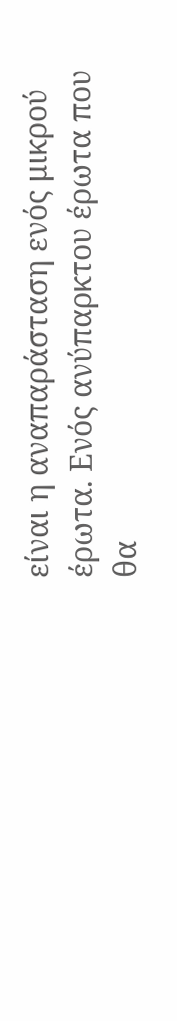είναι η αναπαράσταση ενός μικρού έρωτα. Ενός ανύπαρκτου έρωτα που θα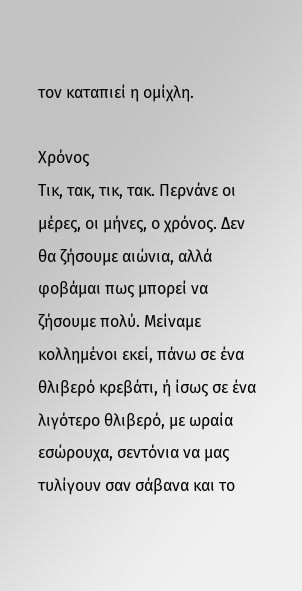τον καταπιεί η ομίχλη.

Χρόνος
Τικ, τακ, τικ, τακ. Περνάνε οι μέρες, οι μήνες, ο χρόνος. Δεν θα ζήσουμε αιώνια, αλλά φοβάμαι πως μπορεί να ζήσουμε πολύ. Μείναμε κολλημένοι εκεί, πάνω σε ένα θλιβερό κρεβάτι, ή ίσως σε ένα λιγότερο θλιβερό, με ωραία εσώρουχα, σεντόνια να μας τυλίγουν σαν σάβανα και το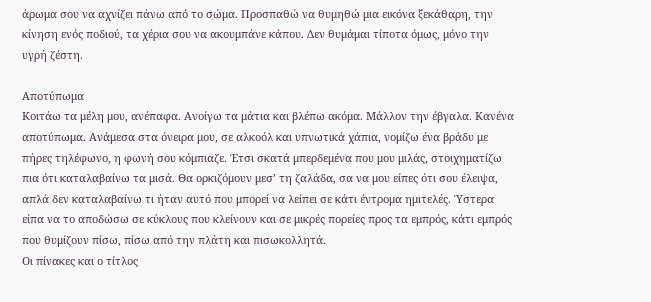άρωμα σου να αχνίζει πάνω από το σώμα. Προσπαθώ να θυμηθώ μια εικόνα ξεκάθαρη, την κίνηση ενός ποδιού, τα χέρια σου να ακουμπάνε κάπου. Δεν θυμάμαι τίποτα όμως, μόνο την υγρή ζέστη.

Αποτύπωμα
Κοιτάω τα μέλη μου, ανέπαφα. Ανοίγω τα μάτια και βλέπω ακόμα. Μάλλον την έβγαλα. Κανένα αποτύπωμα. Ανάμεσα στα όνειρα μου, σε αλκοόλ και υπνωτικά χάπια, νομίζω ένα βράδυ με πήρες τηλέφωνο, η φωνή σου κόμπιαζε. Έτσι σκατά μπερδεμένα που μου μιλάς, στοιχηματίζω πια ότι καταλαβαίνω τα μισά. Θα ορκιζόμουν μεσ’ τη ζαλάδα, σα να μου είπες ότι σου έλειψα, απλά δεν καταλαβαίνω τι ήταν αυτό που μπορεί να λείπει σε κάτι έντρομα ημιτελές. Ύστερα είπα να το αποδώσω σε κύκλους που κλείνουν και σε μικρές πορείες προς τα εμπρός, κάτι εμπρός που θυμίζουν πίσω, πίσω από την πλάτη και πισωκολλητά.
Οι πίνακες και ο τίτλος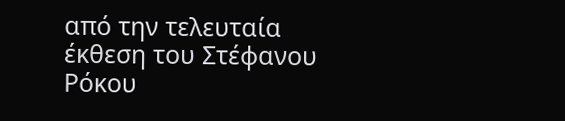από την τελευταία έκθεση του Στέφανου Ρόκου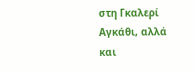στη Γκαλερί Αγκάθι, αλλά και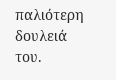παλιότερη δουλειά του.